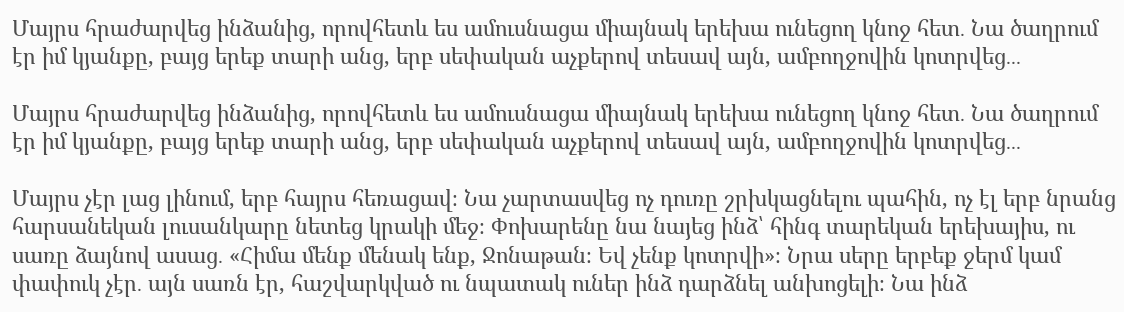Մայրս հրաժարվեց ինձանից, որովհետև ես ամուսնացա միայնակ երեխա ունեցող կնոջ հետ․ Նա ծաղրում էր իմ կյանքը, բայց երեք տարի անց, երբ սեփական աչքերով տեսավ այն, ամբողջովին կոտրվեց․․․

Մայրս հրաժարվեց ինձանից, որովհետև ես ամուսնացա միայնակ երեխա ունեցող կնոջ հետ․ Նա ծաղրում էր իմ կյանքը, բայց երեք տարի անց, երբ սեփական աչքերով տեսավ այն, ամբողջովին կոտրվեց․․․

Մայրս չէր լաց լինում, երբ հայրս հեռացավ։ Նա չարտասվեց ոչ դուռը շրխկացնելու պահին, ոչ էլ երբ նրանց հարսանեկան լուսանկարը նետեց կրակի մեջ։ Փոխարենը նա նայեց ինձ՝ հինգ տարեկան երեխայիս, ու սառը ձայնով ասաց․ «Հիմա մենք մենակ ենք, Ջոնաթան։ Եվ չենք կոտրվի»։ Նրա սերը երբեք ջերմ կամ փափուկ չէր․ այն սառն էր, հաշվարկված ու նպատակ ուներ ինձ դարձնել անխոցելի։ Նա ինձ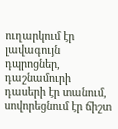ուղարկում էր լավագույն դպրոցներ, դաշնամուրի դասերի էր տանում, սովորեցնում էր ճիշտ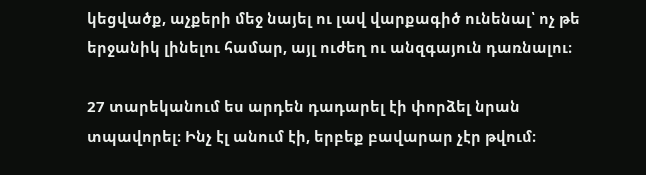կեցվածք, աչքերի մեջ նայել ու լավ վարքագիծ ունենալ՝ ոչ թե երջանիկ լինելու համար, այլ ուժեղ ու անզգայուն դառնալու։

27 տարեկանում ես արդեն դադարել էի փորձել նրան տպավորել։ Ինչ էլ անում էի, երբեք բավարար չէր թվում։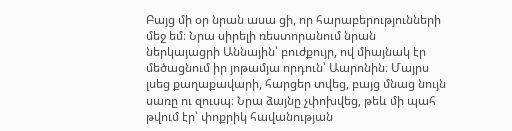Բայց մի օր նրան ասա ցի, որ հարաբերությունների մեջ եմ։ Նրա սիրելի ռեստորանում նրան ներկայացրի Աննային՝ բուժքույր, ով միայնակ էր մեծացնում իր յոթամյա որդուն՝ Աարոնին։ Մայրս լսեց քաղաքավարի, հարցեր տվեց, բայց մնաց նույն սառը ու զուսպ։ Նրա ձայնը չփոխվեց, թեև մի պահ թվում էր՝ փոքրիկ հավանության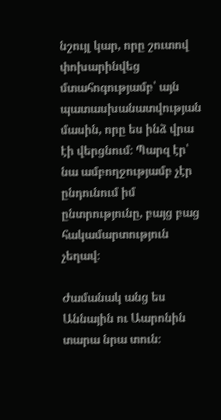նշույլ կար, որը շուտով փոխարինվեց մտահոգությամբ՝ այն պատասխանատվության մասին, որը ես ինձ վրա էի վերցնում։ Պարզ էր՝ նա ամբողջությամբ չէր ընդունում իմ ընտրությունը, բայց բաց հակամարտություն չեղավ։

Ժամանակ անց ես Աննային ու Աարոնին տարա նրա տուն։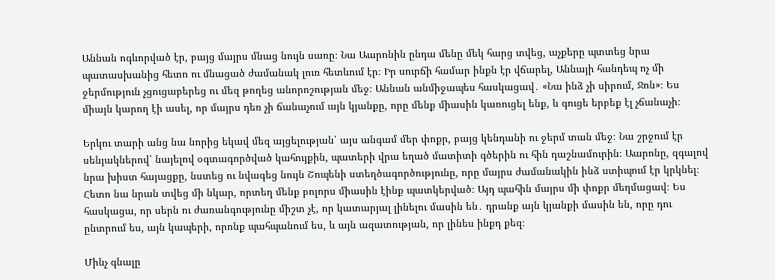Աննան ոգևորված էր, բայց մայրս մնաց նույն սառը։ Նա Աարոնին ընդա մենը մեկ հարց տվեց, աչքերը պտտեց նրա պատասխանից հետո ու մնացած ժամանակ լուռ հետևում էր։ Իր սուրճի համար ինքն էր վճարել, Աննայի հանդեպ ոչ մի ջերմություն չցուցաբերեց ու մեզ թողեց անորոշության մեջ։ Աննան անմիջապես հասկացավ․ «Նա ինձ չի սիրում, Ջոն»։ Ես միայն կարող էի ասել, որ մայրս դեռ չի ճանաչում այն կյանքը, որը մենք միասին կառուցել ենք, և գուցե երբեք էլ չճանաչի։

Երկու տարի անց նա նորից եկավ մեզ այցելության՝ այս անգամ մեր փոքր, բայց կենդանի ու ջերմ տան մեջ։ Նա շրջում էր սենյակներով՝ նայելով օգտագործված կահույքին, պատերի վրա եղած մատիտի գծերին ու հին դաշնամուրին։ Աարոնը, զգալով նրա խիստ հայացքը, նստեց ու նվագեց նույն Շոպենի ստեղծագործությունը, որը մայրս ժամանակին ինձ ստիպում էր կրկնել։ Հետո նա նրան տվեց մի նկար, որտեղ մենք բոլորս միասին էինք պատկերված։ Այդ պահին մայրս մի փոքր մեղմացավ։ Ես հասկացա, որ սերն ու ժառանգությունը միշտ չէ, որ կատարյալ լինելու մասին են․ դրանք այն կյանքի մասին են, որը դու ընտրում ես, այն կապերի, որոնք պահպանում ես, և այն ազատության, որ լինես ինքդ քեզ։

Մինչ գնալը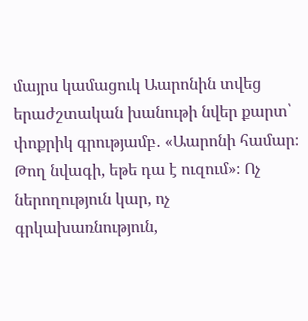մայրս կամացուկ Աարոնին տվեց երաժշտական խանութի նվեր քարտ՝ փոքրիկ գրությամբ․ «Աարոնի համար։ Թող նվագի, եթե դա է ուզում»։ Ոչ ներողություն կար, ոչ գրկախառնություն,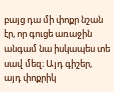բայց դա մի փոքր նշան էր, որ գուցե առաջին անգամ նա իսկապես տե սավ մեզ։ Այդ գիշեր, այդ փոքրիկ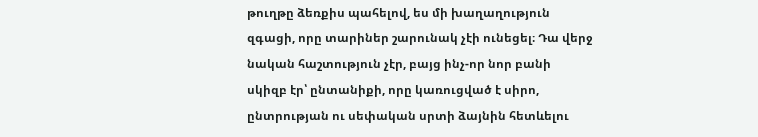թուղթը ձեռքիս պահելով, ես մի խաղաղություն զգացի, որը տարիներ շարունակ չէի ունեցել։ Դա վերջ նական հաշտություն չէր, բայց ինչ-որ նոր բանի սկիզբ էր՝ ընտանիքի, որը կառուցված է սիրո, ընտրության ու սեփական սրտի ձայնին հետևելու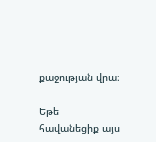քաջության վրա։

Եթե հավանեցիք այս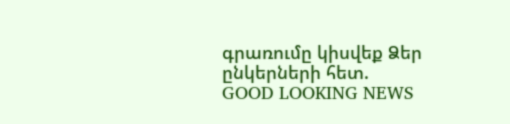գրառումը կիսվեք Ձեր ընկերների հետ.
GOOD LOOKING NEWS